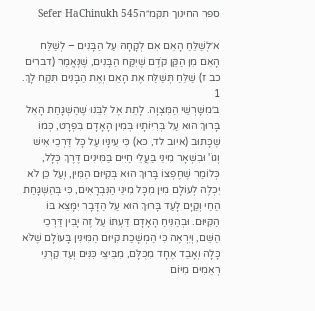ספר החינוך תקמ״הSefer HaChinukh 545

א׳לְשַׁלֵּחַ הָאֵם אִם לְקָחָהּ עַל הַבָּנִים – לְשַׁלַּח הָאֵם מִן הַקֵּן קֹדֶם שֶׁיִּקַּח הַבָּנִים, שֶׁנֶּאֱמַר (דברים כב ז) שַׁלֵּחַ תְּשַׁלַּח אֶת הָאֵם וְאֶת הַבָּנִים תִּקַּח לָךְ.
1
ב׳מִשָּׁרְשֵׁי הַמִּצְוָה. לָתֵת אֶל לִבֵּנוּ שֶׁהַשְׁגָּחַת הָאֵל בָּרוּךְ הוּא עַל בְּרִיּוֹתָיו בְּמִין הָאָדָם בִּפְרָט, כְּמוֹ שֶׁכָּתוּב (איוב לד, כא) כִּי עֵינָיו עַל כָּל דַּרְכֵי אִישׁ וְגוֹ' וּבִשְׁאָר מִינֵי בַּעֲלֵי חַיִּים בַּמִּינִים דֶּרֶךְ כְּלָל, כְּלוֹמַר שֶׁחֶפְצוֹ בָּרוּךְ הוּא בְּקִיּוּם הַמִּין, וְעַל כֵּן לֹא יִכְלֶה לְעוֹלָם מִין מִכָּל מִינֵי הַנִּבְרָאִים, כִּי בְּהַשְׁגָּחַת הַחַי וְקַיָּם לָעַד בָּרוּךְ הוּא עַל הַדָּבָר יִמָּצֵא בּוֹ הַקִּיּוּם. וּבְהַנִּיחַ הָאָדָם דַּעְתּוֹ עַל זֶה יָבִין דַּרְכֵי הַשֵּׁם, וְיִרְאֶה כִּי הַמְשָׁכַת קִיּוּם הַמִּינִין בָּעוֹלָם שֶׁלֹּא כָּלָה וְאָבַד אֶחָד מִכֻּלָּם, מִבֵּיצֵי כִּנִּים וְעַד קַרְנֵי רְאֵמִים מִיּוֹם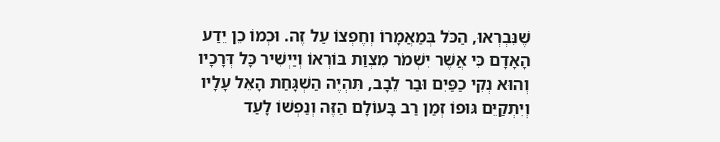שֶׁנִּבְרְאוּ, הַכֹּל בְּמַאֲמָרוֹ וְחֶפְצוֹ עַל זֶה. וּכְמוֹ כֵן יֵדַע הָאָדָם כִּי אֲשֶׁר יִשְׁמֹר מִצְוַת בּוֹרְאוֹ וְיַיְשִׁיר כָּל דְּרָכָיו וְהוּא נְקִי כַפַּיִם וּבַר לֵבָב, תִּהְיֶה הַשְׁגָּחַת הָאֵל עָלָיו וְיִתְקַיֵּם גּוּפוֹ זְמַן רַב בָּעוֹלָם הַזֶּה וְנַפְשׁוֹ לָעַד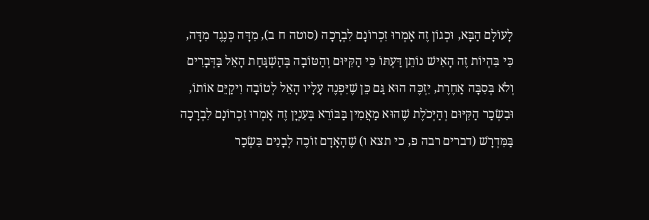לָעוֹלָם הַבָּא, וּכְגוֹן זֶה אָמְרוּ זִכְרוֹנָם לִבְרָכָה (סוטה ח ב), מִדָּה כְּנֶגֶד מִדָּה, כִּי בִּהְיוֹת זֶה הָאִישׁ נוֹתֵן דַּעְתּוֹ כִּי הַקִּיּוּם וְהַטּוֹבָה בְּהַשְׁגָּחַת הָאֵל בַּדְּבָרִים וְלֹא בְּסִבָּה אַחֶרֶת, יִזְכֶּה הוּא גַּם כֵּן שֶׁיִּפְנֶה עָלָיו הָאֵל לְטוֹבָה וִיקַיֵּם אוֹתוֹ, וּבִשְׂכַר הַקִּיּוּם וְהַיְּכֹלֶת שֶׁהוּא מַאֲמִין בַּבּוֹרֵא בְּעִנְיָן זֶה אָמְרוּ זִכְרוֹנָם לִבְרָכָה בַּמִּדְרָשׁ (דברים רבה פ, כי תצא ו) שֶׁהָאָדָם זוֹכֶה לְבָנִים בִּשְׂכַר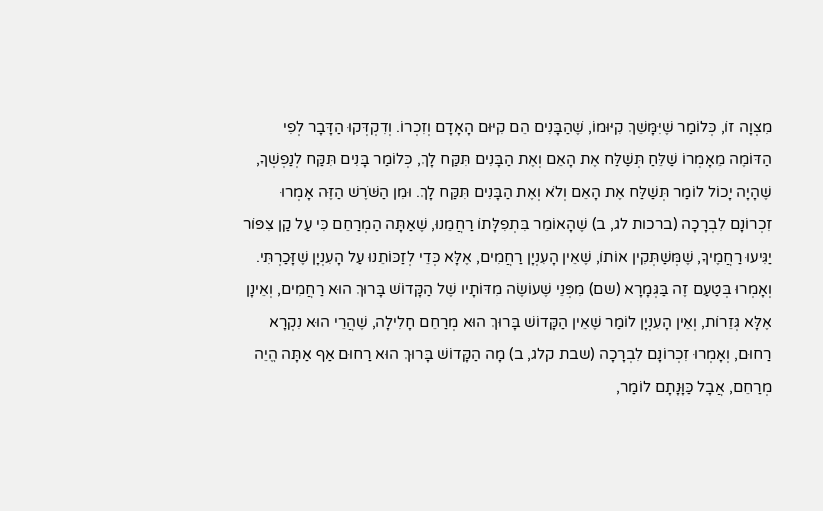מִצְוָה זוֹ, כְּלוֹמַר שֶׁיִּמָּשֵׁךְ קִיּוּמוֹ, שֶׁהַבָּנִים הֵם קִיּוּם הָאָדָם וְזִכְרוֹ. וְדִקְדְּקוּ הַדָּבָר לְפִי הַדּוֹמֶה מֵאָמְרוֹ שַׁלֵּחַ תְּשַׁלַּח אֶת הָאֵם וְאֶת הַבָּנִים תִּקַּח לָךְ, כְּלוֹמַר בָּנִים תִּקַּח לְנַפְשְׁךָ, שֶׁהָיָה יָכוֹל לוֹמַר תְּשַׁלַּח אֶת הָאֵם וְלֹא וְאֶת הַבָּנִים תִּקַּח לָךְ. וּמִן הַשֹּׁרֶשׁ הַזֶּה אָמְרוּ זִכְרוֹנָם לִבְרָכָה (ברכות לג, ב) שֶׁהָאוֹמֵר בִּתְפִלָּתוֹ רַחֲמֵנוּ, שֶׁאַתָּה הַמְרַחֵם כִּי עַל קַן צִפּוֹר יַגִּיעוּ רַחֲמֶיךָ, שֶׁמְּשַׁתְּקִין אוֹתוֹ, שֶׁאֵין הָעִנְיָן רַחֲמִים, אֶלָּא כְּדֵי לְזַכּוֹתֵנוּ עַל הָעִנְיָן שֶׁזָּכַרְתִּי. וְאָמְרוּ בְּטַעַם זֶה בַּגְּמָרָא (שם) מִפְּנֵי שֶׁעוֹשֶׂה מִדּוֹתָיו שֶׁל הַקָּדוֹשׁ בָּרוּךְ הוּא רַחֲמִים, וְאֵינָן אֶלָּא גְּזֵרוֹת, וְאֵין הָעִנְיָן לוֹמַר שֶׁאֵין הַקָּדוֹשׁ בָּרוּךְ הוּא מְרַחֵם חָלִילָה, שֶׁהֲרֵי הוּא נִקְרָא רַחוּם, וְאָמְרוּ זִכְרוֹנָם לִבְרָכָה (שבת קלג, ב) מָה הַקָּדוֹשׁ בָּרוּךְ הוּא רַחוּם אַף אַתָּה הֱיֵה מְרַחֵם, אֲבָל כַּוָּנָתָם לוֹמַר,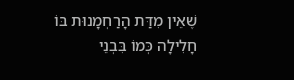שֶׁאֵין מִדַּת הָרַחְמָנוּת בּוֹ חָלִילָה כְּמוֹ בִּבְנֵי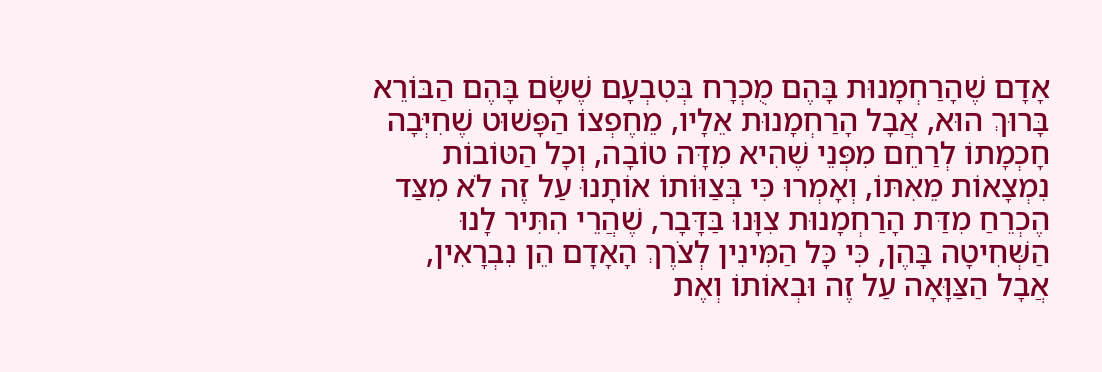אָדָם שֶׁהָרַחְמָנוּת בָּהֶם מֻכְרָח בְּטִבְעָם שֶׁשָּׂם בָּהֶם הַבּוֹרֵא בָּרוּךְ הוּא, אֲבָל הָרַחְמָנוּת אֵלָיו, מֵחֶפְצוֹ הַפָּשׁוּט שֶׁחִיְּבָה חָכְמָתוֹ לְרַחֵם מִפְּנֵי שֶׁהִיא מִדָּה טוֹבָה, וְכָל הַטּוֹבוֹת נִמְצָאוֹת מֵאִתּוֹ, וְאָמְרוּ כִּי בְּצַוּוֹתוֹ אוֹתָנוּ עַל זֶה לֹא מִצַּד הֶכְרֵחַ מִדַּת הָרַחְמָנוּת צִוָּנוּ בַּדָּבָר, שֶׁהֲרֵי הִתִּיר לָנוּ הַשְּׁחִיטָה בָּהֶן, כִּי כָּל הַמִּינִין לְצֹרֶךְ הָאָדָם הֵן נִבְרָאִין, אֲבָל הַצַּוָּאָה עַל זֶה וּבְאוֹתוֹ וְאֶת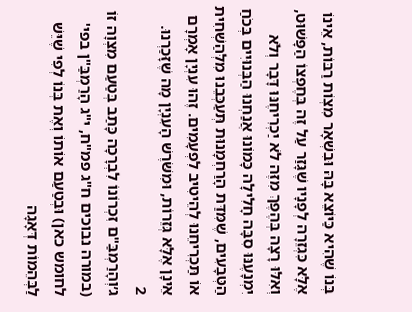בְּנוֹ שֶׁהִיא כַּיּוֹצֵא בָּהּ וּבִשְׁאָר מִצְוֹת רַבּוֹת, אֵינוֹ אֶלָּא כִּגְזֵרָה לְפָנָיו שֶׁגָּזַר עַל זֶה בְּחֶפְצוֹ הַפָּשׁוּט, וְאִלּוּ רָצָה בְּהֶפֶךְ מִזֶּה לֹא יַכְרִיחֶנּוּ דָּבָר וְלֹא יִמְנָעֶנּוּ סִבָּה חָלִילָה כָּמוֹנוּ אֲנַחְנוּ הַבְּנוּיִים בְּכֹחַ הַטְּבָעִים, שֶׁמִּדַּת הָרַחְמָנוּת תְּעַכְּבֵנוּ מִלְּהַשְׁחִית אוֹ תַּכְרִיחֵנוּ לְהֵיטִיב לִפְעָמִים. זֶהוּ עִנְיָן אָמְרָם אֵינָן אֶלָּא גְּזֵרוֹת, וּמִשֹּׁרֶשׁ הָעִנְיָן מָה שֶׁזָּכַרְנוּ.
2
ג׳וְהָרַמְבַּ"ם זִכְרוֹנוֹ לִבְרָכָה כָּתַב בְּטַעַם מִצְוָה זוֹ (במורה נבוכים ח"ג פמ"ח, י"ג הָרַמְבַּ"ן בפי' לחומש כאן) וּבְטַעַם אוֹתוֹ וְאֶת בְּנוֹ לְפִי שֶׁיֵּשׁ לַבְּהֵמוֹת דְּאָגָה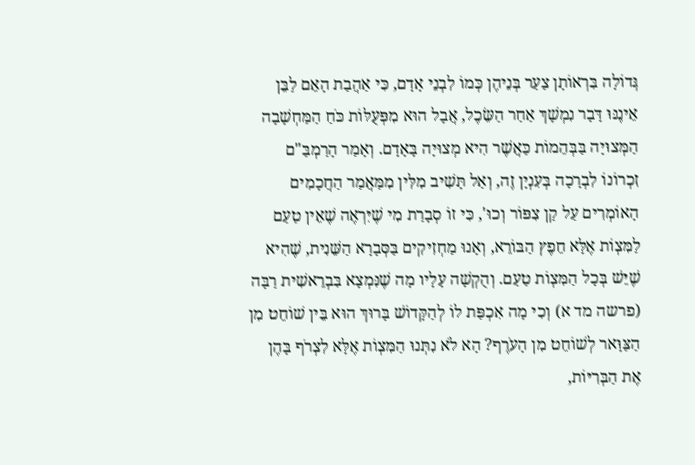גְּדוֹלָה בִּרְאוֹתָן צַעַר בְּנֵיהֶן כְּמוֹ לִבְנֵי אָדָם, כִּי אַהֲבַת הָאֵם לַבֵּן אֵינֶנּוּ דָּבָר נִמְשָׁךְ אַחַר הַשֵּׂכֶל, אֲבָל הוּא מִפְּעֻלּוֹת כֹּחַ הַמַּחְשָׁבָה הַמְּצוּיָה בַּבְּהֵמוֹת כַּאֲשֶׁר הִיא מְצוּיָה בָּאָדָם. וְאָמַר הָרַמְבַּ"ם זִכְרוֹנוֹ לִבְרָכָה בְּעִנְיָן זֶה, וְאַל תָּשִׁיב מִלִּין מִמַּאֲמַר הַחֲכָמִים הָאוֹמְרִים עַל קַן צִפּוֹר וְכוּ', כִּי זוֹ סְבָרַת מִי שֶׁיִּרְאֶה שֶׁאֵין טַעַם לַמִּצְוֹת אֶלָּא חֵפֶץ הַבּוֹרֵא, וְאָנוּ מַחְזִיקִים בַּסְּבָרָא הַשֵּׁנִית, שֶׁהִיא שֶׁיֵּשׁ בְּכָל הַמִּצְוֹת טַעַם. וְהֻקְשָׁה עָלָיו מָה שֶׁנִּמְצָא בִּבְרֵאשִׁית רַבָּה (פרשה מד א) וְכִי מָה אִכְפַּת לוֹ לְהַקָּדוֹשׁ בָּרוּךְ הוּא בֵּין שׁוֹחֵט מִן הַצַּוָּאר לְשׁוֹחֵט מִן הָעֹרֶף? הָא לֹא נִתְּנוּ הַמִּצְוֹת אֶלָּא לִצְרֹף בָּהֶן אֶת הַבְּרִיּוֹת,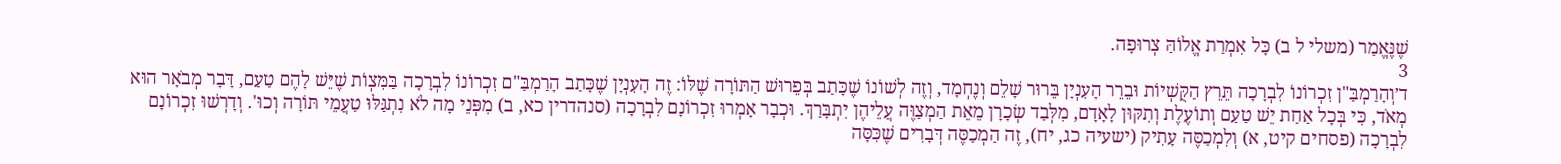שֶׁנֶּאֱמַר (משלי ל ב) כָּל אִמְרַת אֱלוֹהַּ צְרוּפָה.
3
ד׳וְהָרַמְבַּ"ן זִכְרוֹנוֹ לִבְרָכָה תֵּרֵץ הַקֻּשְׁיוֹת וּבֵרֵר הָעִנְיָן בֵּרוּר שָׁלֵם וְנֶחְמָד, וְזֶה לְשׁוֹנוֹ שֶׁכָּתַב בְּפֵרוּשׁ הַתּוֹרָה שֶׁלּוֹ: זֶה הָעִנְיָן שֶׁכָּתַב הָרַמְבַּ"ם זִכְרוֹנוֹ לִבְרָכָה בַּמִּצְוֹת שֶׁיֵּשׁ לָהֶם טַעַם, דָּבָר מְבֹאָר הוּא מְאֹד, כִּי בְּכָל אַחַת יֵשׁ טַעַם וְתוֹעֶלֶת וְתִקּוּן לָאָדָם, מִלְּבַד שְׂכָרָן מֵאֵת הַמְצַוֶּה עֲלֵיהֶן יִתְבָּרַךְ. וּכְבָר אָמְרוּ זִכְרוֹנָם לִבְרָכָה (סנהדרין כא, ב) מִפְּנֵי מָה לֹא נִתְגַּלּוּ טַעֲמֵי תּוֹרָה וְכוּ'. וְדָרְשׁוּ זִכְרוֹנָם לִבְרָכָה (פסחים קיט, א) וְלִמְכַסֶּה עָתִיק (ישעיה כג, יח), זֶה הַמְכַסֶּה דְּבָרִים שֶׁכִּסָּה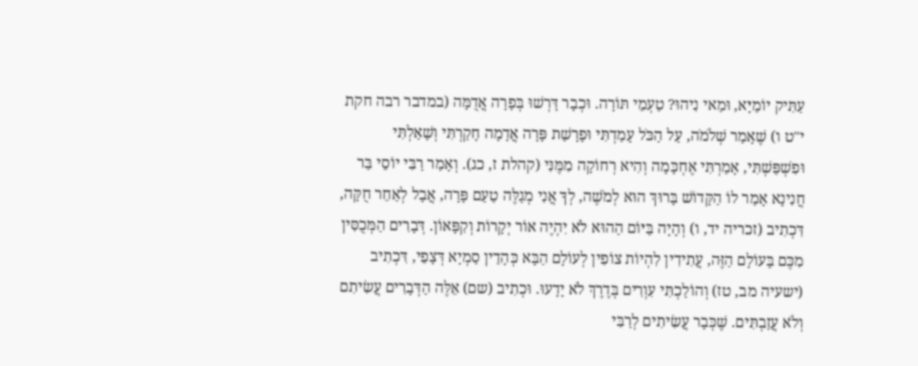עַתִּיק יוֹמַיָּא, וּמַאי נִיהוּ? טַעְמֵי תּוֹרָה. וּכְבָר דָּרְשׁוּ בְּפָרָה אֲדֻמָּה (במדבר רבה חקת י"ט ו) שֶׁאָמַר שְׁלֹמֹה, עַל הַכֹּל עָמַדְתִּי וּפָרָשַׁת פָּרָה אֲדָמָה חָקַרְתִּי וְשָׁאַלְתִּי וּפִשְׁפַּשְׁתִּי, אָמַרְתִּי אֶחְכָּמָה וְהִיא רְחוֹקָה מִמֶּנִּי (קהלת ז, כג). וְאָמַר רַבִּי יוֹסֵי בַּר חֲנִינָא אָמַר לוֹ הַקָּדוֹשׁ בָּרוּךְ הוּא לְמֹשֶׁה, לְךָ אֲנִי מְגַלֶּה טַעַם פָּרָה, אֲבָל לְאַחֵר חֻקָּה, דִּכְתִיב (זכריה יד, ו) וְהָיָה בַּיּוֹם הַהוּא לֹא יִהְיֶה אוֹר יְקָרוֹת וְקִפָּאוֹן. דְּבָרִים הַמְּכֻסִּין מִכֶּם בָּעוֹלָם הַזֶּה, עֲתִידִין לִהְיוֹת צוֹפִין לְעוֹלָם הַבָּא כְּהָדֵין סַמְיָא דְּצָפֵי, דִּכְתִיב (ישעיה מב, טז) וְהוֹלַכְתִּי עִוְרִים בְּדֶרֶךְ לֹא יָדָעוּ. וּכְתִיב (שם) אֵלֶּה הַדְּבָרִים עֲשִׂיתִם וְלֹא עֲזַבְתִּים. שֶׁכְּבָר עֲשִׂיתִים לְרַבִּי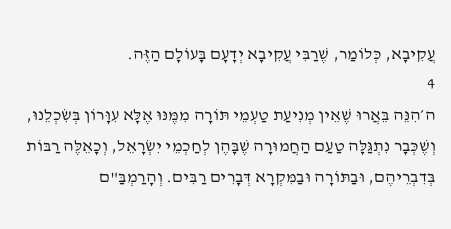עֲקִיבָא, כְּלוֹמַר, שֶׁרַבִּי עֲקִיבָא יְדָעָם בָּעוֹלָם הַזֶּה.
4
ה׳הִנֵּה בֵּאֲרוּ שֶׁאֵין מְנִיעַת טַעְמֵי תּוֹרָה מִמֶּנּוּ אֶלָּא עִוָּרוֹן בְּשִׂכְלֵנוּ, וְשֶׁכְּבָר נִתְגַּלָּה טַעַם הַחֲמוּרָה שֶׁבָּהֶן לְחַכְמֵי יִשְׂרָאֵל, וְכָאֵלֶּה רַבּוֹת בְּדִבְרֵיהֶם, וּבַתּוֹרָה וּבַמִּקְרָא דְּבָרִים רַבִּים. וְהָרַמְבַּ"ם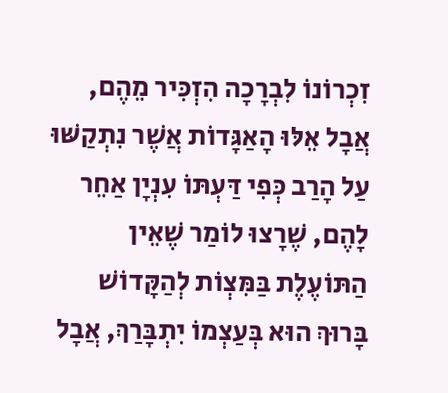זִכְרוֹנוֹ לִבְרָכָה הִזְכִּיר מֵהֶם, אֲבָל אֵלּוּ הָאַגָּדוֹת אֲשֶׁר נִתְקַשּׁוּ עַל הָרַב כְּפִי דַּעְתּוֹ עִנְיָן אַחֵר לָהֶם, שֶׁרָצוּ לוֹמַר שֶׁאֵין הַתּוֹעֶלֶת בַּמִּצְוֹת לְהַקָּדוֹשׁ בָּרוּךְ הוּא בְּעַצְמוֹ יִתְבָּרַךְ, אֲבָל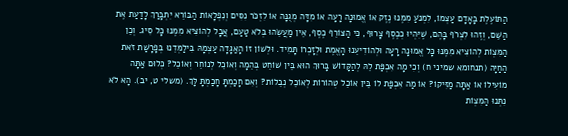הַתּוֹעֶלֶת בָּאָדָם עַצְמוֹ, לִמְנֹעַ מִמֶּנּוּ נֶזֶק אוֹ אֱמוּנָה רָעָה אוֹ מִדָּה מְגֻנָּה אוֹ לִזְכֹּר נִסִּים וְנִפְלָאוֹת הַבּוֹרֵא יִתְבָּרַךְ לָדַעַת אֶת הַשֵּׁם, וְזֶהוּ לִצְרֹף בָּהֶם, שֶׁיִּהְיוּ כְּכֶסֶף צָרוּף, כִּי הַצּוֹרֵף כֶּסֶף, אֵין מַעֲשֵׂהוּ בְּלֹא טַעַם, אֲבָל לְהוֹצִיא מִמֶּנּוּ כָּל סִיג. וְכֵן הַמִּצְוֹת לְהוֹצִיא מִמֶּנּוּ כָּל אֱמוּנָה רָעָה וּלְהוֹדִיעֵנוּ הָאֱמֶת וּלְזָכְרוֹ תָּמִיד. וּלְשׁוֹן זוֹ הָאַגָּדָה עַצְמָהּ בִּילַמְּדֵנוּ בְּפָרָשַׁת זֹאת הַחַיָּה (תנחומא שמיני ח) וְכִי מָה אִכְפַּת לֵהּ לְהַקָּדוֹשׁ בָּרוּךְ הוּא בֵּין שׁוֹחֵט בְּהֵמָה וְאוֹכֵל לְנוֹחֵר וְאוֹכֵל? כְּלוּם אַתָּה מוֹעִילוֹ אוֹ אַתָּה מַזִּיקוֹ? אוֹ מַה אִכְפַּת לוֹ בֵּין אוֹכֵל טְהוֹרוֹת לְאוֹכֵל נְבֵלוֹת? וְאִם חָכַמְתָּ חָכַמְתָּ לָּךְ. (משלי ט, יב). הָא לֹא נִתְּנוּ הַמִּצְוֹת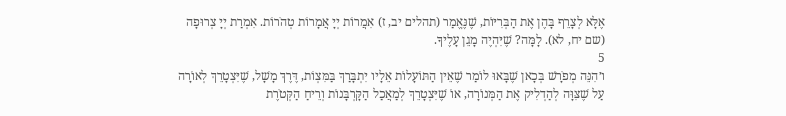אֶלָּא לְצָרֵף בָּהֶן אֶת הַבְּרִיּוֹת, שֶׁנֶּאֱמַר (תהלים יב, ז) אִמֲרוֹת יְיָ אֲמָרוֹת טְהֹרוֹת. אִמְרַת יְיָ צְרוּפָה (שם יח, לא). לָמָּה? שֶׁיִּהְיֶה מָגֵן עָלֶיךָ.
5
ו׳הִנֵּה מְפֹרָשׁ בְּכָאן שֶׁבָּאוּ לוֹמַר שֶׁאֵין הַתּוֹעָלוֹת אֵלָיו יִתְבָּרַךְ בַּמִּצְוֹת, דֶּרֶךְ מָשָׁל, שֶׁיִּצְטָרֵךְ לְאוֹרָה עַל שֶׁצִּוָּה לְהַדְלִיק אֶת הַמְּנוֹרָה, אוֹ שֶׁיִּצְטָרֵךְ לְמַאֲכַל הַקָּרְבָּנוֹת וְרֵיחַ הַקְּטֹרֶת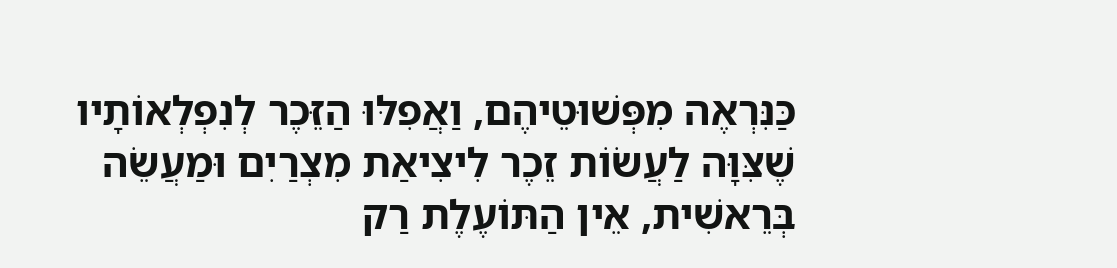כַּנִּרְאֶה מִפְּשׁוּטֵיהֶם, וַאֲפִלּוּ הַזֵּכֶר לְנִפְלְאוֹתָיו שֶׁצִּוָּה לַעֲשׂוֹת זֵכֶר לִיצִיאַת מִצְרַיִם וּמַעֲשֵׂה בְּרֵאשִׁית, אֵין הַתּוֹעֶלֶת רַק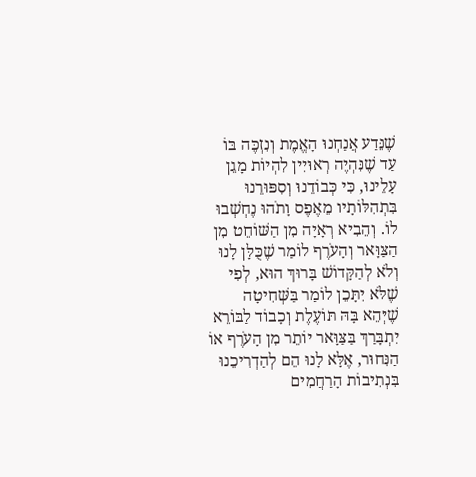שֶׁנֵּדַע אֲנַחְנוּ הָאֱמֶת וְנִזְכֶּה בּוֹ עַד שֶׁנִּהְיֶה רְאוּיִין לִהְיוֹת מָגֵן עָלֵינוּ, כִּי כְּבוֹדֵנוּ וְסִפּוּרֵנוּ בִּתְהִלּוֹתָיו מֵאֶפֶס וָתֹהוּ נֶחְשְׁבוּ לוֹ. וְהֵבִיא רְאָיָה מִן הַשּׁוֹחֵט מִן הַצַּוָּאר וְהָעֹרֶף לוֹמַר שֶׁכֻּלָּן לָנוּ וְלֹא לְהַקָּדוֹשׁ בָּרוּךְ הוּא, לְפִי שֶׁלֹּא יִתָּכֵן לוֹמַר בַּשְּׁחִיטָה שֶׁיְּהֵא בָּהּ תּוֹעֶלֶת וְכָבוֹד לַבּוֹרֵא יִתְבָּרַךְ בַּצַּוָּאר יוֹתֵר מִן הָעֹרֶף אוֹ הַנִּחוּר, אֶלָּא לָנוּ הֵם לְהַדְרִיכֵנוּ בִּנְתִיבוֹת הָרַחֲמִים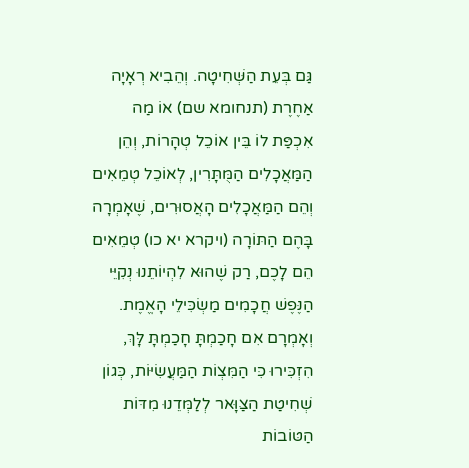גַּם בְּעֵת הַשְּׁחִיטָה. וְהֵבִיא רְאָיָה אַחֶרֶת (תנחומא שם) אוֹ מַה אִכְפַּת לוֹ בֵּין אוֹכֵל טְהָרוֹת, וְהֵן הַמַּאֲכָלִים הַמֻּתָּרִין, לְאוֹכֵל טְמֵאִים וְהֵם הַמַּאֲכָלִים הָאֲסוּרִים, שֶׁאָמְרָה בָּהֶם הַתּוֹרָה (ויקרא יא כו) טְמֵאִים הֵם לָכֶם, רַק שֶׁהוּא לִהְיוֹתֵנוּ נְקִיֵּי הַנֶּפֶשׁ חֲכָמִים מַשְׂכִּילֵי הָאֱמֶת. וְאָמְרָם אִם חָכַמְתָּ חָכַמְתָּ לָּךְ, הִזְכִּירוּ כִּי הַמִּצְוֹת הַמַּעֲשִׂיּוֹת, כְּגוֹן שְׁחִיטַת הַצַּוָּאר לְלַמְּדֵנוּ מִדּוֹת הַטּוֹבוֹת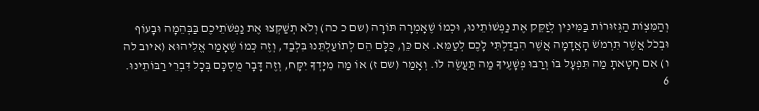וְהַמִּצְוֹת הַגְּזוּרוֹת בַּמִּינִין לְזַקֵּק אֶת נַפְשׁוֹתֵינוּ, וּכְמוֹ שֶׁאָמְרָה תּוֹרָה (שם כ כה) וְלֹא תְשַׁקְּצוּ אֶת נַפְשֹׁתֵיכֶם בַּבְּהֵמָה וּבָעוֹף וּבְכֹל אֲשֶׁר תִּרְמֹשׂ הָאֲדָמָה אֲשֶׁר הִבְדַּלְתִּי לָכֶם לְטַמֵּא. אִם כֵּן, כֻּלָּם הֵם לְתוֹעַלְתֵּנוּ בִּלְבַד, וְזֶה כְּמוֹ שֶׁאָמַר אֱלִיהוּא (איוב לה ו) אִם חָטָאתָ מַה תִּפְעָל בּוֹ וְרַבּוּ פְשָׁעֶיךָ מַה תַּעֲשֶׂה לּוֹ. וְאָמַר (שם ז) אוֹ מַה מִיָּדְךָ יִקָּח, וְזֶה דָּבָר מֻסְכָּם בְּכָל דִּבְרֵי רַבּוֹתֵינוּ.
6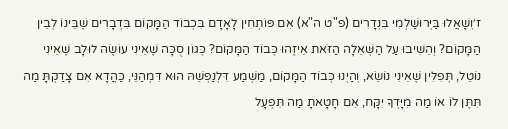ז׳וְשָׁאֲלוּ בַּיְּרוּשַׁלְמִי בִּנְדָרִים (פ"ט ה"א) אִם פּוֹתְחִין לָאָדָם בִּכְבוֹד הַמָּקוֹם בִּדְבָרִים שֶׁבֵּינוֹ לְבֵין הַמָּקוֹם? וְהֵשִׁיבוּ עַל הַשְּׁאֵלָה הַזֹּאת אֵיזֶהוּ כְּבוֹד הַמָּקוֹם? כְּגוֹן סֻכָּה שֶׁאֵינִי עוֹשֶׂה לוּלָב שֶׁאֵינִי נוֹטֵל, תְּפִלִּין שֶׁאֵינִי נוֹשֵׂא, וְהַיְנוּ כְּבוֹד הַמָּקוֹם, מַשְׁמַע דִּלְנַפְשֵׁהּ הוּא דִּמְהַנֵּי, כַּהֲדָא אִם צָדַקְתָּ מַה תִּתֶּן לוֹ אוֹ מַה מִיָּדְךָ יִקָּח, אִם חָטָאתָ מַה תִּפְעָל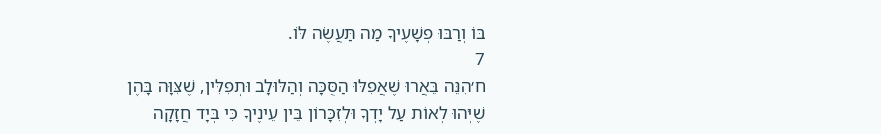בּוֹ וְרַבּוּ פְשָׁעֶיךָ מַה תַּעֲשֶׂה לּוֹ.
7
ח׳הִנֵּה בֵּאֲרוּ שֶׁאֲפִלּוּ הַסֻּכָּה וְהַלּוּלָב וּתְפִלִּין, שֶׁצִּוָּה בָּהֶן שֶׁיְּהוּ לְאוֹת עַל יָדְךָ וּלְזִכָּרוֹן בֵּין עֵינֶיךָ כִּי בְּיָד חֲזָקָה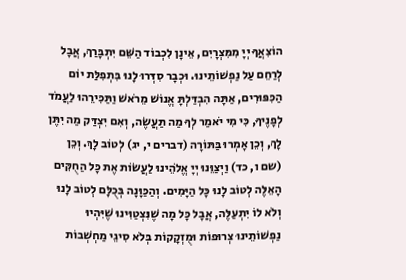הוֹצִאֲךָ יְיָ מִמִּצְרָיִם, אֵינָן לִכְבוֹד הַשֵּׁם יִתְבָּרַךְ, אֲבָל לְרַחֵם עַל נַפְשׁוֹתֵינוּ. וּכְבָר סִדְּרוּ לָנוּ בִּתְפִלַּת יוֹם הַכִּפּוּרִים, אַתָּה הִבְדַּלְתָּ אֱנוֹשׁ מֵרֹאשׁ וַתַּכִּירֵהוּ לַעֲמֹד לְפָנֶיךָ, כִּי מִי יֹאמַר לְךָ מַה תַּעֲשֶׂה, וְאִם יִצְדַּק מַה יִתֶּן לָךְ, וְכֵן אָמְרוּ בַּתּוֹרָה (דברים י, יג) לְטוֹב לָךְ. וְכֵן (שם ו, כד) וַיְצַוֵּנוּ יְיָ אֱלֹהֵינוּ לַעֲשׂוֹת אֶת כָּל הַחֻקִּים הָאֵלֶּה לְטוֹב לָנוּ כָּל הַיָּמִים. וְהַכַּוָּנָה בְּכֻלָּם לְטוֹב לָנוּ וְלֹא לוֹ יִתְעַלֶּה, אֲבָל כָּל מָה שֶׁנִּצְטַוִּינוּ שֶׁיִּהְיוּ נַפְשׁוֹתֵינוּ צְרוּפוֹת וּמֻזְקָקוֹת בְּלֹא סִיגֵי מַחְשְׁבוֹת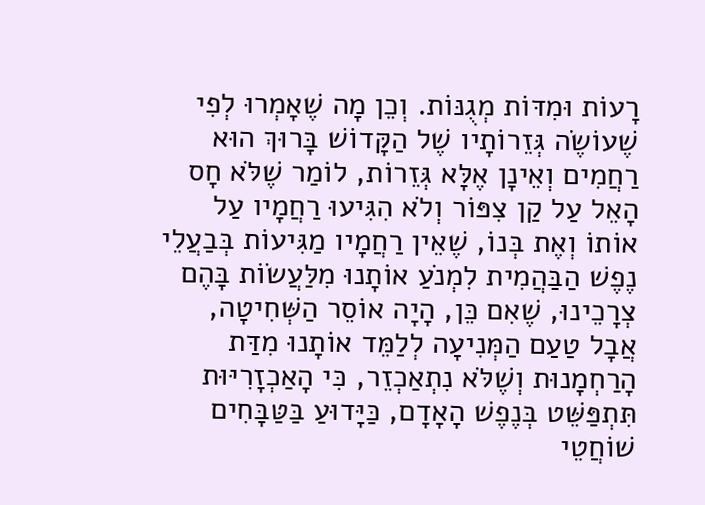רָעוֹת וּמִדּוֹת מְגֻנּוֹת. וְכֵן מָה שֶׁאָמְרוּ לְפִי שֶׁעוֹשֶׂה גְּזֵרוֹתָיו שֶׁל הַקָּדוֹשׁ בָּרוּךְ הוּא רַחֲמִים וְאֵינָן אֶלָּא גְּזֵרוֹת, לוֹמַר שֶׁלֹּא חָס הָאֵל עַל קַן צִפּוֹר וְלֹא הִגִּיעוּ רַחֲמָיו עַל אוֹתוֹ וְאֶת בְּנוֹ, שֶׁאֵין רַחֲמָיו מַגִּיעוֹת בְּבַעֲלֵי נֶפֶשׁ הַבַּהֲמִית לִמְנֹעַ אוֹתָנוּ מִלַּעֲשׂוֹת בָּהֶם צְרָכֵינוּ, שֶׁאִם כֵּן, הָיָה אוֹסֵר הַשְּׁחִיטָה, אֲבָל טַעַם הַמְּנִיעָה לְלַמֵּד אוֹתָנוּ מִדַּת הָרַחְמָנוּת וְשֶׁלֹּא נִתְאַכְזֵר, כִּי הָאַכְזָרִיּוּת תִּתְפַּשֵּׁט בְּנֶפֶשׁ הָאָדָם, כַּיָּדוּעַ בַּטַּבָּחִים שׁוֹחֲטֵי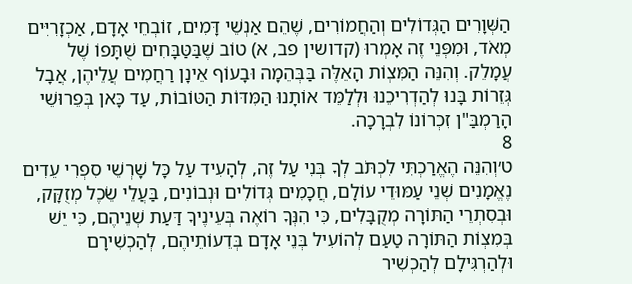הַשְּׁוָרִים הַגְּדוֹלִים וְהַחֲמוֹרִים, שֶׁהֵם אַנְשֵׁי דָּמִים, זוֹבְחֵי אָדָם, אַכְזָרִיִּים מְאֹד, וּמִפְּנֵי זֶה אָמְרוּ (קדושין פב, א) טוֹב שֶׁבַּטַּבָּחִים שֻׁתָּפוֹ שֶׁל עֲמָלֵק. וְהִנֵּה הַמִּצְוֹת הָאֵלֶּה בַּבְּהֵמָה וּבָעוֹף אֵינָן רַחֲמִים עֲלֵיהֶן, אֲבָל גְּזֵרוֹת בָּנוּ לְהַדְרִיכֵנוּ וּלְלַמֵּד אוֹתָנוּ הַמִּדּוֹת הַטּוֹבוֹת, עַד כָּאן בְּפֵרוּשֵׁי הָרַמְבַּ"ן זִכְרוֹנוֹ לִבְרָכָה.
8
ט׳וְהִנֵּה הֶאֱרַכְתִּי לִכְתֹּב לְךָ בְּנִי עַל זֶה, לְהָעִיד עַל כָּל שָׁרְשֵׁי סִפְרִי עֵדִים נֶאֱמָנִים שְׁנֵי עַמּוּדֵי עוֹלָם, חֲכָמִים גְּדוֹלִים וּנְבוֹנִים, בַּעֲלֵי שֵׂכֶל מְזֻקָּק, וּבְסִתְרֵי הַתּוֹרָה מְקֻבָּלִים, כִּי הִנְּךָ רוֹאֶה בְּעֵינֶיךָ דַּעַת שְׁנֵיהֶם, כִּי יֵשׁ בְּמִצְוֹת הַתּוֹרָה טַעַם לְהוֹעִיל בְּנֵי אָדָם בְּדֵעוֹתֵיהֶם, לְהַכְשִׁירָם וּלְהַרְגִּילָם לְהַכְשִׁיר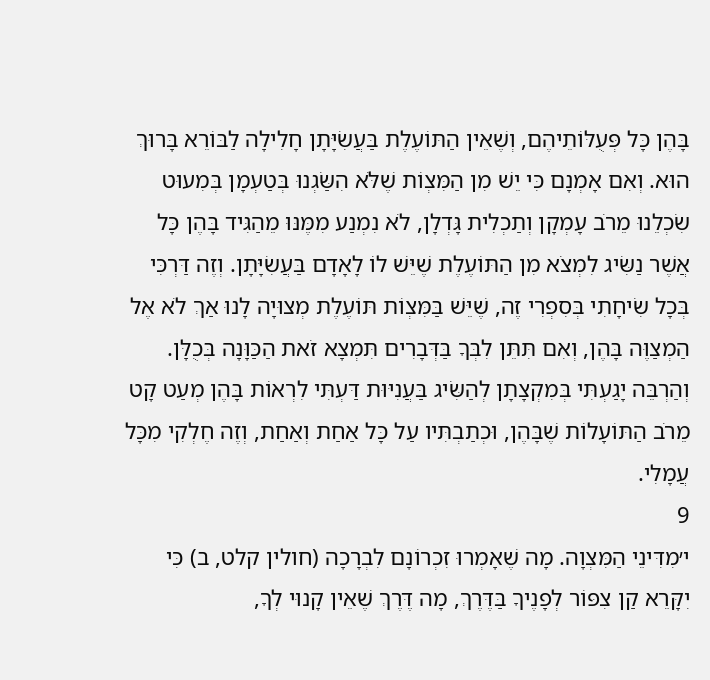בָּהֶן כָּל פְּעֻלּוֹתֵיהֶם, וְשֶׁאֵין הַתּוֹעֶלֶת בַּעֲשִׂיָּתָן חָלִילָה לַבּוֹרֵא בָּרוּךְ הוּא. וְאִם אָמְנָם כִּי יֵשׁ מִן הַמִּצְוֹת שֶׁלֹּא הִשַּׂגְנוּ בְּטַעְמָן בְּמִעוּט שִׂכְלֵנוּ מֵרֹב עָמְקָן וְתַכְלִית גָּדְלָן, לֹא נִמְנַע מִמֶּנּוּ מֵהַגִּיד בָּהֶן כָּל אֲשֶׁר נַשִּׂיג לִמְצֹא מִן הַתּוֹעֶלֶת שֶׁיֵּשׁ לוֹ לָאָדָם בַּעֲשִׂיָּתָן. וְזֶה דַּרְכִּי בְּכָל שִׂיחָתִי בְּסִפְרִי זֶה, שֶׁיֵּשׁ בַּמִּצְוֹת תּוֹעֶלֶת מְצוּיָה לָנוּ אַךְ לֹא אֶל הַמְצַוֶּה בָּהֶן, וְאִם תִּתֵּן לִבְּךָ בַּדְּבָרִים תִּמְצָא זֹאת הַכַּוָּנָה בְּכֻלָּן. וְהַרְבֵּה יָגַעְתִּי בְּמִקְצָתָן לְהַשִּׂיג בַּעֲנִיּוּת דַּעְתִּי לִרְאוֹת בָּהֶן מְעַט קָט מֵרֹב הַתּוֹעָלוֹת שֶׁבָּהֶן, וּכְתַבְתִּיו עַל כָּל אַחַת וְאַחַת, וְזֶה חֶלְקִי מִכָּל עֲמָלִי.
9
י׳מִדִּינֵי הַמִּצְוָה. מָה שֶׁאָמְרוּ זִכְרוֹנָם לִבְרָכָה (חולין קלט, ב) כִּי יִקָּרֵא קַן צִפּוֹר לְפָנֶיךָ בַּדֶּרֶךְ, מָה דֶּרֶךְ שֶׁאֵין קָנוּי לְךָ,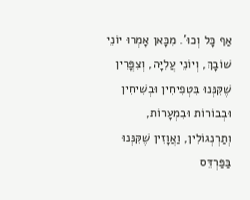אַף כָּל וְכוּ'. מִכָּאן אָמְרוּ יוֹנֵי שׁוֹבָךְ, וְיוֹנֵי עֲלִיָּה, וְצִפֳּרִין שֶׁקִּנְּנוּ בִּטְפִיחִין וּבְשִׁיחִין וּבְבוֹרוֹת וּבִמְעָרוֹת, וְתַרְנְגוֹלִין, וַאֲוָזִין שֶׁקִּנְּנוּ בַּפַּרְדֵּס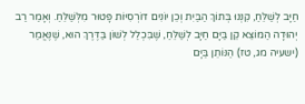חַיָּב לְשַׁלֵּחַ, קִנְּנוּ בְּתוֹךְ הַבַּיִת וְכֵן יוֹנִים דּוֹרְסִיּוֹת פָּטוּר מִלְּשַׁלֵּחַ. וְאָמַר רַב יְהוּדָה הַמּוֹצֵא קֵן בַּיָּם חַיָּב לְשַׁלֵּחַ, שֶׁבִּכְלַל לְשׁוֹן בַּדֶּרֶךְ הוּא, שֶׁנֶּאֱמַר (ישעיה מג, טז) הַנּוֹתֵן בַּיָּם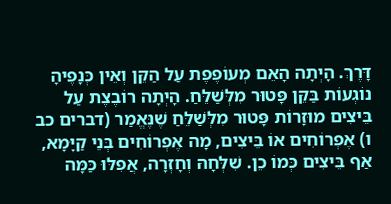דָּרֶךְ. הָיְתָה הָאֵם מְעוֹפֶפֶת עַל הַקֵּן וְאֵין כְּנָפֶיהָ נוֹגְעוֹת בַּקֵּן פָּטוּר מִלְּשַׁלֵּחַ. הָיְתָה רוֹבֶצֶת עַל בֵּיצִים מוּזָרוֹת פָּטוּר מִלְּשַׁלֵּחַ שֶׁנֶּאֱמַר (דברים כב ו) אֶפְרוֹחִים אוֹ בֵּיצִים, מָה אֶפְרוֹחִים בְּנֵי קַיָּמָא, אַף בֵּיצִים כְּמוֹ כֵן. שִׁלְּחָהּ וְחָזְרָה, אֲפִלּוּ כַּמָּה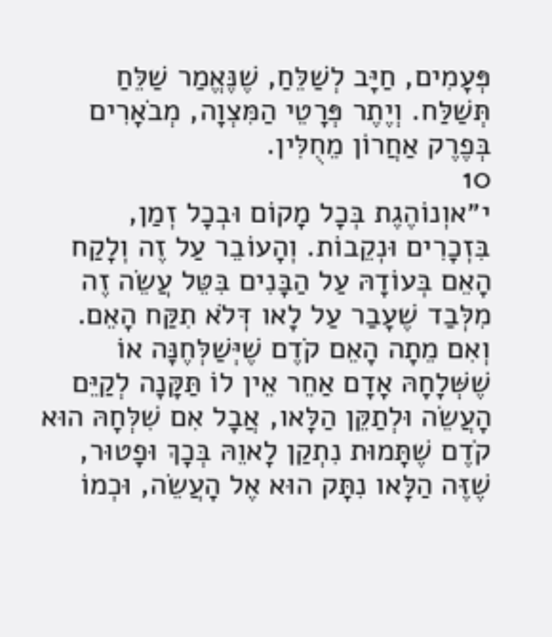פְּעָמִים, חַיָּב לְשַׁלֵּחַ, שֶׁנֶּאֱמַר שַׁלֵּחַ תְּשַׁלַּח. וְיֶתֶר פְּרָטֵי הַמִּצְוָה, מְבֹאָרִים בְּפֶרֶק אַחֲרוֹן מֵחֻלִּין.
10
י״אוְנוֹהֶגֶת בְּכָל מָקוֹם וּבְכָל זְמַן, בִּזְכָרִים וּנְקֵבוֹת. וְהָעוֹבֵר עַל זֶה וְלָקַח הָאֵם בְּעוֹדָהּ עַל הַבָּנִים בִּטֵּל עֲשֵׂה זֶה מִלְּבַד שֶׁעָבַר עַל לָאו דְּלֹא תִקַּח הָאֵם. וְאִם מֵתָה הָאֵם קֹדֶם שֶׁיְּשַׁלְּחֶנָּה אוֹ שֶׁשְּׁלָחָהּ אָדָם אַחֵר אֵין לוֹ תַּקָּנָה לְקַיֵּם הָעֲשֵׂה וּלְתַקֵּן הַלָּאו, אֲבָל אִם שִׁלְּחָהּ הוּא קֹדֶם שֶׁתָּמוּת נִתְקַן לָאוֵהּ בְּכָךְ וּפָטוּר, שֶׁזֶּה הַלָּאו נִתָּק הוּא אֶל הָעֲשֵׂה, וּכְמוֹ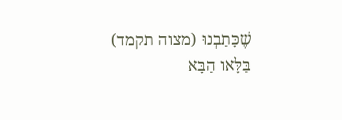שֶׁכָּתַבְנוּ (מצוה תקמד) בַּלָּאו הַבָּא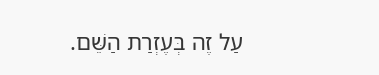עַל זֶה בְּעֶזְרַת הַשֵּׁם.